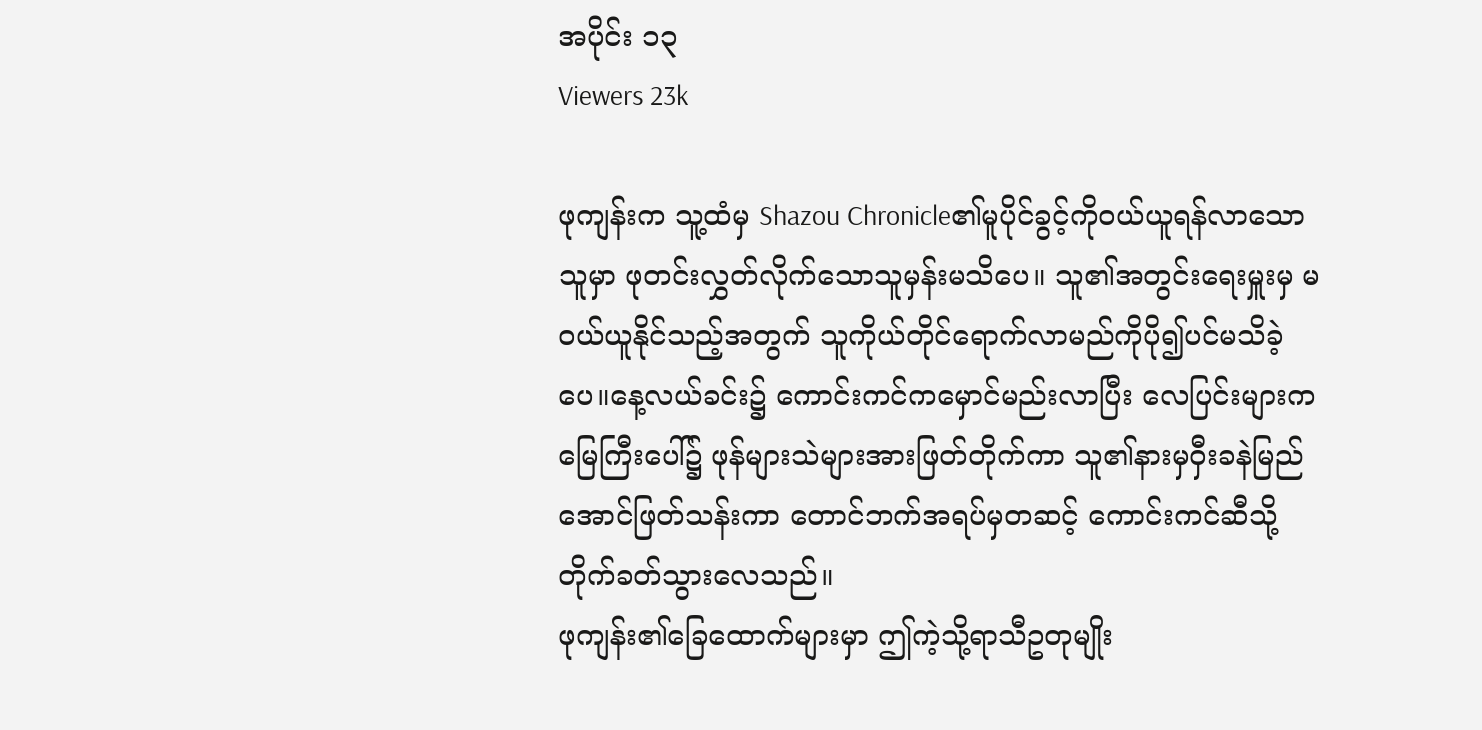အပိုင်း ၁၃
Viewers 23k

ဖုကျန်းက သူ့ထံမှ Shazou Chronicle၏မူပိုင်ခွင့်ကိုဝယ်ယူရန်လာသောသူမှာ ဖုတင်းလွှတ်လိုက်သောသူမှန်းမသိပေ။ သူ၏အတွင်းရေးမှူးမှ မဝယ်ယူနိုင်သည့်အတွက် သူကိုယ်တိုင်ရောက်လာမည်ကိုပို၍ပင်မသိခဲ့ပေ။နေ့လယ်ခင်း၌ ကောင်းကင်ကမှောင်မည်းလာပြီး လေပြင်းများက မြေကြီးပေါ်၌ ဖုန်များသဲများအားဖြတ်တိုက်ကာ သူ၏နားမှဝှီးခနဲမြည်အောင်ဖြတ်သန်းကာ တောင်ဘက်အရပ်မှတဆင့် ကောင်းကင်ဆီသို့တိုက်ခတ်သွားလေသည်။
ဖုကျန်း၏ခြေထောက်များမှာ ဤကဲ့သို့ရာသီဥတုမျိုး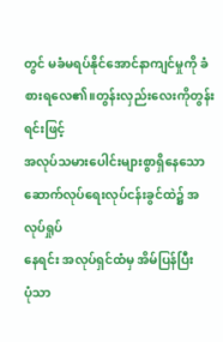တွင် မခံမရပ်နိုင်အောင်နာကျင်မှုကို ခံစားရလေ၏။တွန်းလှည်းလေးကိုတွန်းရင်းဖြင့်
အလုပ်သမားပေါင်းများစွာရှိနေသောဆောက်လုပ်ရေးလုပ်ငန်းခွင်ထဲ၌ အလုပ်ရှုပ်
နေရင်း အလုပ်ရှင်ထံမှ အိမ်ပြန်ပြီး
ပုံသာ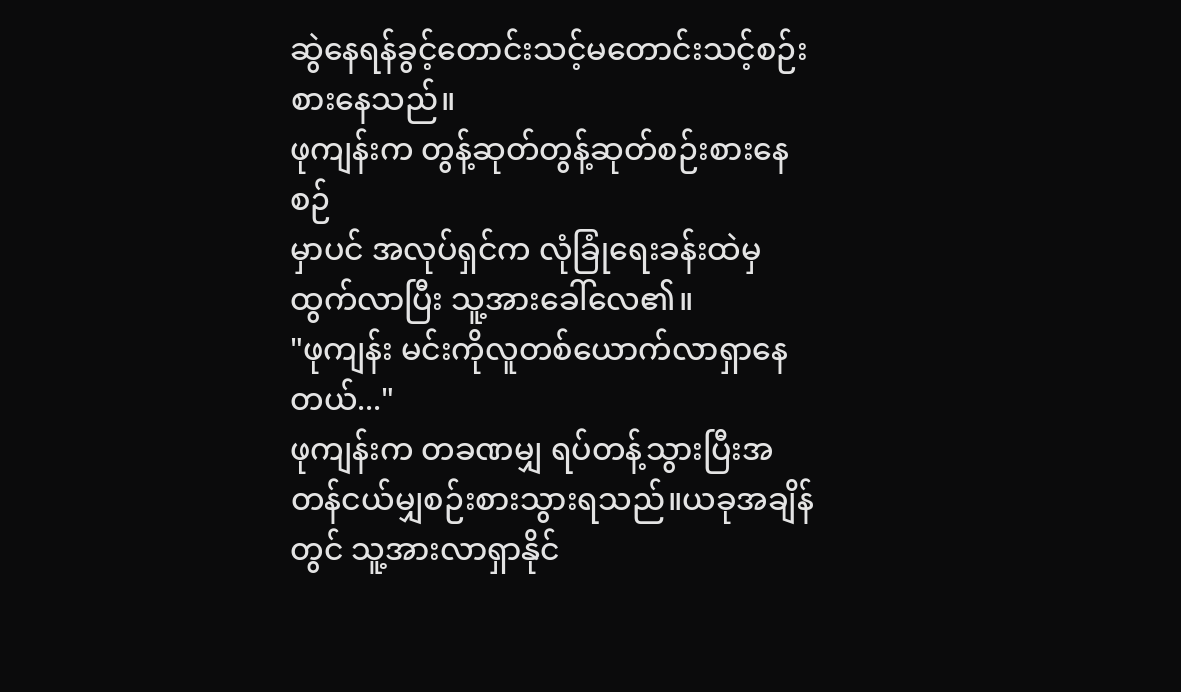ဆွဲနေရန်ခွင့်တောင်းသင့်မတောင်းသင့်စဉ်းစားနေသည်။
ဖုကျန်းက တွန့်ဆုတ်တွန့်ဆုတ်စဉ်းစားနေစဉ်
မှာပင် အလုပ်ရှင်က လုံခြုံရေးခန်းထဲမှထွက်လာပြီး သူ့အားခေါ်လေ၏။
"ဖုကျန်း မင်းကိုလူတစ်ယောက်လာရှာနေတယ်..."
ဖုကျန်းက တခဏမျှ ရပ်တန့်သွားပြီးအတန်ငယ်မျှစဉ်းစားသွားရသည်။ယခုအချိန်တွင် သူ့အားလာရှာနိုင်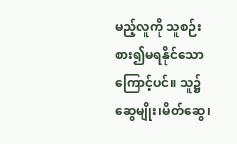မည့်လူကို သူစဉ်းစား၍မရနိုင်သောကြောင့်ပင်။ သူ၌ဆွေမျိုး၊မိတ်ဆွေ၊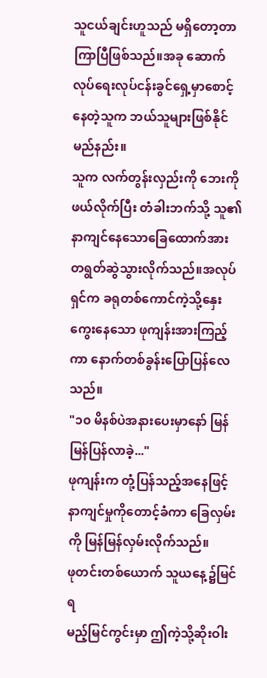သူငယ်ချင်းဟူသည် မရှိတော့တာကြာပြီဖြစ်သည်။အခု ဆောက်လုပ်ရေးလုပ်ငန်းခွင်ရှေ့မှာစောင့်နေတဲ့သူက ဘယ်သူများဖြစ်နိုင်မည်နည်း။
သူက လက်တွန်းလှည်းကို ဘေးကိုဖယ်လိုက်ပြီး တံခါးဘက်သို့ သူ၏နာကျင်နေသောခြေထောက်အား တရွတ်ဆွဲသွားလိုက်သည်။အလုပ်ရှင်က ခရုတစ်ကောင်ကဲ့သို့နှေးကွေးနေသော ဖုကျန်းအားကြည့်ကာ နောက်တစ်ခွန်းပြောပြန်လေသည်။
"၁၀ မိနစ်ပဲအနားပေးမှာနော် မြန်မြန်ပြန်လာခဲ့..."
ဖုကျန်းက တုံ့ပြန်သည့်အနေဖြင့် နာကျင်မှုကိုတောင့်ခံကာ ခြေလှမ်းကို မြန်မြန်လှမ်းလိုက်သည်။
ဖုတင်းတစ်ယောက် သူယနေ့၌မြင်ရ
မည့်မြင်ကွင်းမှာ ဤကဲ့သို့ဆိုးဝါး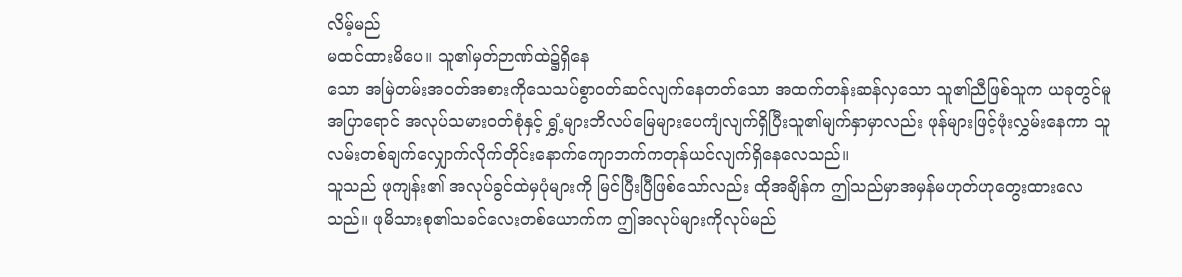လိမ့်မည်
မထင်ထားမိပေ။ သူ၏မှတ်ဉာဏ်ထဲ၌ရှိနေ
သော အမြဲတမ်းအဝတ်အစားကိုသေသပ်စွာဝတ်ဆင်လျက်နေတတ်သော အထက်တန်းဆန်လှသော သူ၏ညီဖြစ်သူက ယခုတွင်မူ အပြာရောင် အလုပ်သမားဝတ်စုံနှင့် ရွှံ့များဘိလပ်မြေများပေကျံလျက်ရှိပြီးသူ၏မျက်နှာမှာလည်း ဖုန်များဖြင့်ဖုံးလွှမ်းနေကာ သူလမ်းတစ်ချက်လျှောက်လိုက်တိုင်းနောက်ကျောဘက်ကတုန်ယင်လျက်ရှိနေလေသည်။
သူသည် ဖုကျန်း၏ အလုပ်ခွင်ထဲမှပုံများကို မြင်ပြီးပြီဖြစ်သော်လည်း ထိုအချိန်က ဤသည်မှာအမှန်မဟုတ်ဟုတွေးထားလေသည်။ ဖုမိသားစု၏သခင်လေးတစ်ယောက်က ဤအလုပ်များကိုလုပ်မည်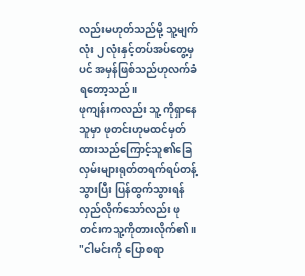လည်းမဟုတ်သည်မို့ သူ့မျက်လုံး ၂ လုံးနှင့်တပ်အပ်တွေ့မှပင် အမှန်ဖြစ်သည်ဟုလက်ခံရတော့သည်။
ဖုကျန်းကလည်း သူ့ ကိုရှာနေ သူမှာ ဖုတင်းဟုမထင်မှတ်ထားသည်ကြောင့်သူ၏ခြေလှမ်းများရုတ်တရက်ရပ်တန့်သွားပြီး ပြန်ထွက်သွားရန်လှည်လိုက်သော်လည်း ဖုတင်းကသူ့ကိုတားလိုက်၏။
"ငါမင်းကို ပြောစရာ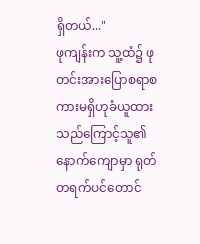ရှိတယ်..."
ဖုကျန်းက သူ့ထံ၌ ဖုတင်းအားပြောစရာစကားမရှိဟုခံယူထားသည်ကြောင့်သူ၏နောက်ကျောမှာ ရုတ်တရက်ပင်တောင်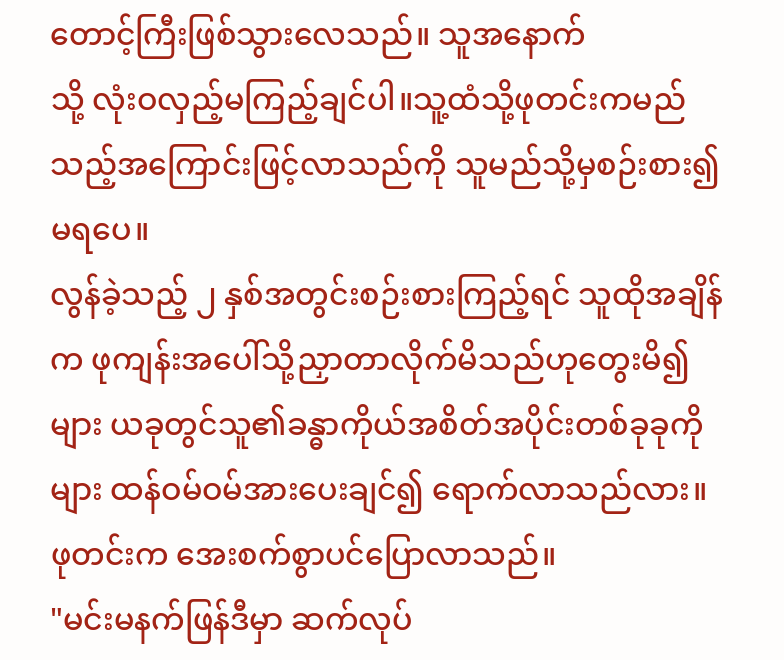တောင့်ကြီးဖြစ်သွားလေသည်။ သူအနောက်
သို့ လုံးဝလှည့်မကြည့်ချင်ပါ။သူ့ထံသို့ဖုတင်းကမည်သည့်အကြောင်းဖြင့်လာသည်ကို သူမည်သို့မှစဉ်းစား၍မရပေ။
လွန်ခဲ့သည့် ၂ နှစ်အတွင်းစဉ်းစားကြည့်ရင် သူထိုအချိန်က ဖုကျန်းအပေါ်သို့ညှာတာလိုက်မိသည်ဟုတွေးမိ၍များ ယခုတွင်သူ၏ခန္ဓာကိုယ်အစိတ်အပိုင်းတစ်ခုခုကိုများ ထန်ဝမ်ဝမ်အားပေးချင်၍ ရောက်လာသည်လား။
ဖုတင်းက အေးစက်စွာပင်ပြောလာသည်။
"မင်းမနက်ဖြန်ဒီမှာ ဆက်လုပ်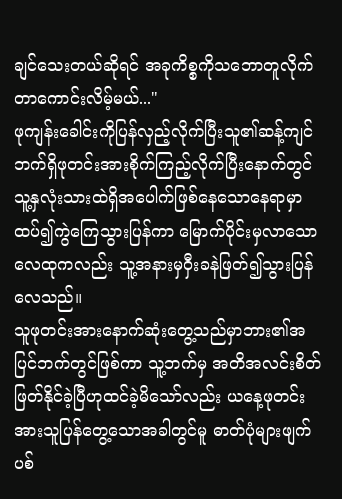ချင်သေးတယ်ဆိုရင် အခုကိစ္စကိုသဘောတူလိုက်တာကောင်းလိမ့်မယ်..."
ဖုကျန်းခေါင်းကိုပြန်လှည့်လိုက်ပြီးသူ၏ဆန့်ကျင်ဘက်ရှိဖုတင်းအားစိုက်ကြည့်လိုက်ပြီးနောက်တွင် သူ့နှလုံးသားထဲရှိအပေါက်ဖြစ်နေသောနေရာမှာ ထပ်၍ကွဲကြေသွားပြန်ကာ မြောက်ပိုင်းမှလာသော လေထုကလည်း သူ့အနားမှဝှီးခနဲဖြတ်၍သွားပြန်လေသည်။
သူဖုတင်းအားနောက်ဆုံးတွေ့သည်မှာဘား၏အပြင်ဘက်တွင်ဖြစ်ကာ သူ့ဘက်မှ အတိအလင်းစိတ်ဖြတ်နိုင်ခဲ့ပြီဟုထင်ခဲ့မိသော်လည်း ယနေ့ဖုတင်းအားသူပြန်တွေ့သောအခါတွင်မူ ဓာတ်ပုံများဖျက်ပစ်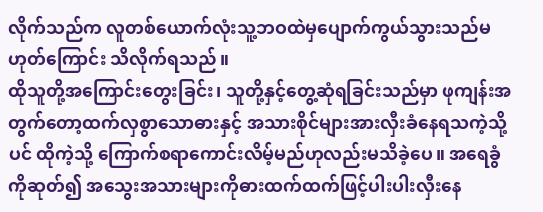လိုက်သည်က လူတစ်ယောက်လုံးသူ့ဘဝထဲမှပျောက်ကွယ်သွားသည်မဟုတ်ကြောင်း သိလိုက်ရသည်။
ထိုသူတို့အကြောင်းတွေးခြင်း၊ သူတို့နှင့်တွေ့ဆုံရခြင်းသည်မှာ ဖုကျန်းအတွက်တော့ထက်လှစွာသောဓားနှင့် အသားစိုင်များအားလှီးခံနေရသကဲ့သို့ပင် ထိုကဲ့သို့ ကြောက်စရာကောင်းလိမ့်မည်ဟုလည်းမသိခဲ့ပေ။ အရေခွံကိုဆုတ်၍ အသွေးအသားများကိုဓားထက်ထက်ဖြင့်ပါးပါးလှီးနေ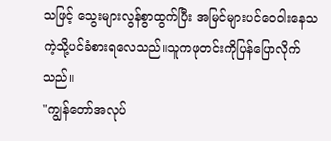သဖြင့် သွေးများလွန်စွာထွက်ပြီး အမြင်များပင်ဝေဝါးနေသကဲ့သို့ပင်ခံစားရလေသည်။သူကဖုတင်းကိုပြန်ပြောလိုက်သည်။
"ကျွန်တော်အလုပ်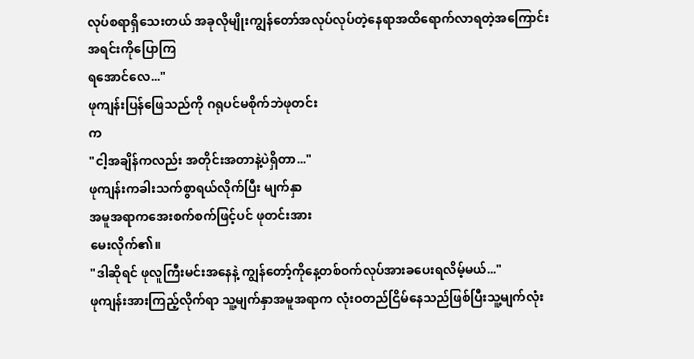လုပ်စရာရှိသေးတယ် အခုလိုမျိုးကျွန်တော်အလုပ်လုပ်တဲ့နေရာအထိရောက်လာရတဲ့အကြောင်းအရင်းကိုပြောကြ
ရအောင်လေ..."
ဖုကျန်းပြန်ဖြေသည်ကို ဂရုပင်မစိုက်ဘဲဖုတင်း
က
"ငါ့အချိန်ကလည်း အတိုင်းအတာနဲ့ပဲရှိတာ..."
ဖုကျန်းကခါးသက်စွာရယ်လိုက်ပြီး မျက်နှာ
အမူအရာကအေးစက်စက်ဖြင့်ပင် ဖုတင်းအား
မေးလိုက်၏။
"ဒါဆိုရင် ဖုလူကြီးမင်းအနေနဲ့ ကျွန်တော့်ကိုနေ့တစ်ဝက်လုပ်အားခပေးရလိမ့်မယ်..."
ဖုကျန်းအားကြည့်လိုက်ရာ သူ့မျက်နှာအမူအရာက လုံးဝတည်ငြိမ်နေသည်ဖြစ်ပြီးသူ့မျက်လုံး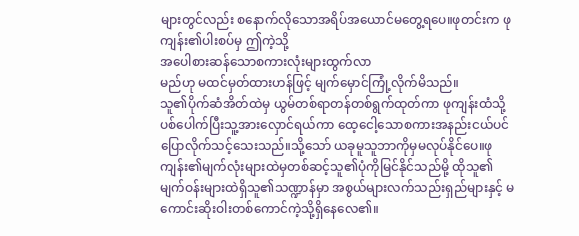များတွင်လည်း စနောက်လိုသောအရိပ်အယောင်မတွေ့ရပေ။ဖုတင်းက ဖုကျန်း၏ပါးစပ်မှ ဤကဲ့သို့
အပေါစားဆန်သောစကားလုံးများထွက်လာ
မည်ဟု မထင်မှတ်ထားဟန်ဖြင့် မျက်မှောင်ကြုံ့လိုက်မိသည်။
သူ၏ပိုက်ဆံအိတ်ထဲမှ ယွမ်တစ်ရာတန်တစ်ရွက်ထုတ်ကာ ဖုကျန်းထံသို့ပစ်ပေါက်ပြီးသူ့အားလှောင်ရယ်ကာ ထေ့ငေါ့သောစကားအနည်းငယ်ပင်ပြောလိုက်သင့်သေးသည်။သို့သော် ယခုမူသူဘာကိုမှမလုပ်နိုင်ပေ။ဖုကျန်း၏မျက်လုံးများထဲမှတစ်ဆင့်သူ၏ပုံကိုမြင်နိုင်သည်မို့ ထိုသူ၏မျက်ဝန်းများထဲရှိသူ၏သဏ္ဍာန်မှာ အစွယ်များလက်သည်းရှည်များနှင့် မကောင်းဆိုးဝါးတစ်ကောင်ကဲ့သို့ရှိနေလေ၏။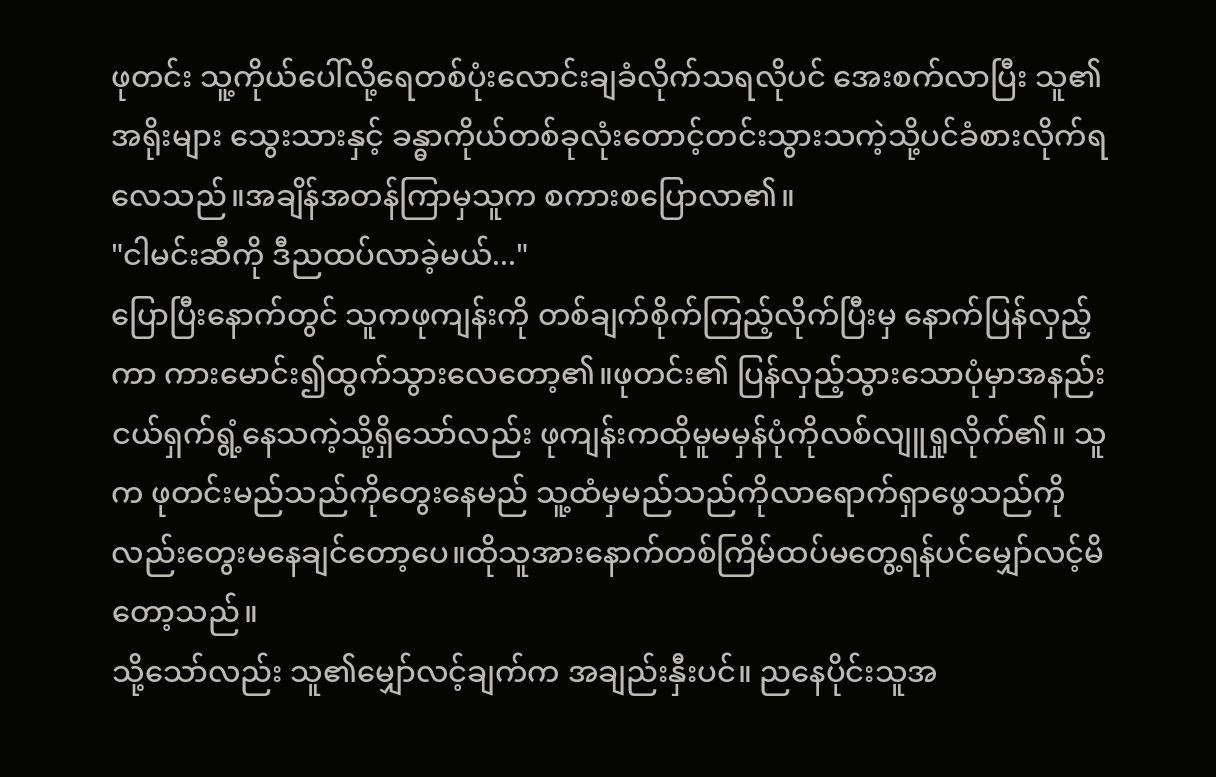ဖုတင်း သူ့ကိုယ်ပေါ်လို့ရေတစ်ပုံးလောင်းချခံလိုက်သရလိုပင် အေးစက်လာပြီး သူ၏အရိုးများ သွေးသားနှင့် ခန္ဓာကိုယ်တစ်ခုလုံးတောင့်တင်းသွားသကဲ့သို့ပင်ခံစားလိုက်ရလေသည်။အချိန်အတန်ကြာမှသူက စကားစပြောလာ၏။
"ငါမင်းဆီကို ဒီညထပ်လာခဲ့မယ်..."
ပြောပြီးနောက်တွင် သူကဖုကျန်းကို တစ်ချက်စိုက်ကြည့်လိုက်ပြီးမှ နောက်ပြန်လှည့်ကာ ကားမောင်း၍ထွက်သွားလေတော့၏။ဖုတင်း၏ ပြန်လှည့်သွားသောပုံမှာအနည်းငယ်ရှက်ရွံ့နေသကဲ့သို့ရှိသော်လည်း ဖုကျန်းကထိုမူမမှန်ပုံကိုလစ်လျူရှုလိုက်၏။ သူက ဖုတင်းမည်သည်ကိုတွေးနေမည် သူ့ထံမှမည်သည်ကိုလာရောက်ရှာဖွေသည်ကိုလည်းတွေးမနေချင်တော့ပေ။ထိုသူအားနောက်တစ်ကြိမ်ထပ်မတွေ့ရန်ပင်မျှော်လင့်မိတော့သည်။
သို့သော်လည်း သူ၏မျှော်လင့်ချက်က အချည်းနှီးပင်။ ညနေပိုင်းသူအ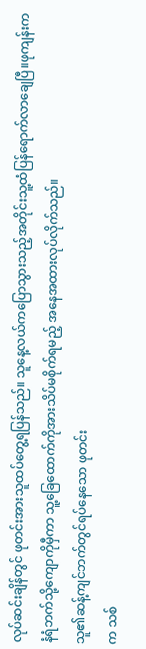လုပ်ဆင်းချိန်တွင် ဖုတင်းအားသူထပ်တွေ့ရပြန်သည်။ သူနေ့လယ်ကပြောသွားသည့်အတိုင်းသူ့ထံပြန်ရောက်လာချေပြီ။ဖုကျန်းက နံရံဘက်သို့ကျောကိုမှီကာ သူ့ခြေထောက်ကိုအားသိပ်မစိုက်ရမည့် အနေအထားလုပ်လိုက်သည်။
သူ၏ဆန့်ကျင်ဘက်တွင်ရပ်နေသော ဖုတင်း
က သစ်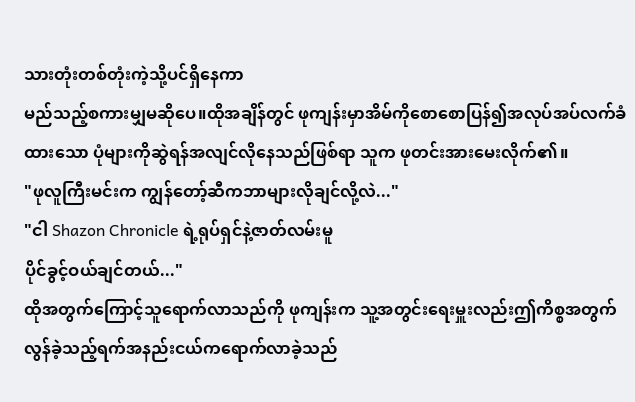သားတုံးတစ်တုံးကဲ့သို့ပင်ရှိနေကာ
မည်သည့်စကားမျှမဆိုပေ။ထိုအချိန်တွင် ဖုကျန်းမှာအိမ်ကိုစောစောပြန်၍အလုပ်အပ်လက်ခံထားသော ပုံများကိုဆွဲရန်အလျင်လိုနေသည်ဖြစ်ရာ သူက ဖုတင်းအားမေးလိုက်၏။
"ဖုလူကြီးမင်းက ကျွန်တော့်ဆီကဘာများလိုချင်လို့လဲ..."
"ငါ Shazon Chronicle ရဲ့ရုပ်ရှင်နဲ့ဇာတ်လမ်းမူ
ပိုင်ခွင့်ဝယ်ချင်တယ်..."
ထိုအတွက်ကြောင့်သူရောက်လာသည်ကို ဖုကျန်းက သူ့အတွင်းရေးမှူးလည်းဤကိစ္စအတွက်လွန်ခဲ့သည့်ရက်အနည်းငယ်ကရောက်လာခဲ့သည်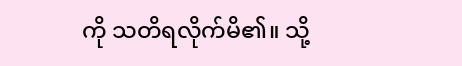ကို သတိရလိုက်မိ၏။ သို့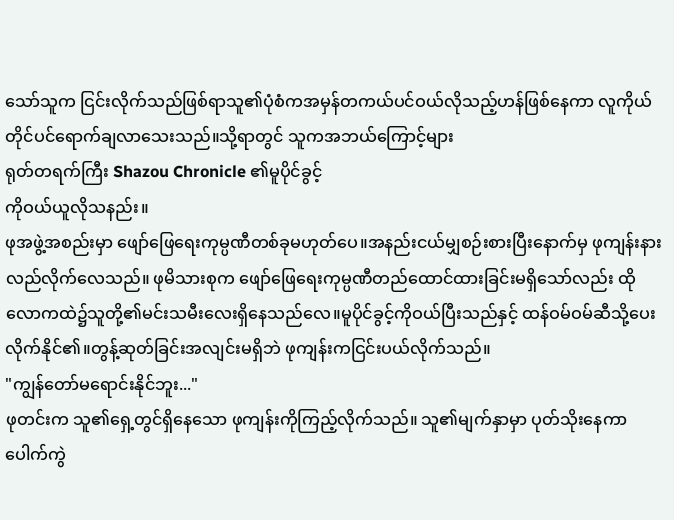သော်သူက ငြင်းလိုက်သည်ဖြစ်ရာသူ၏ပုံစံကအမှန်တကယ်ပင်ဝယ်လိုသည့်ဟန်ဖြစ်နေကာ လူကိုယ်တိုင်ပင်ရောက်ချလာသေးသည်။သို့ရာတွင် သူကအဘယ်ကြောင့်များ
ရုတ်တရက်ကြီး Shazou Chronicle ၏မူပိုင်ခွင့်
ကိုဝယ်ယူလိုသနည်း။
ဖုအဖွဲ့အစည်းမှာ ဖျော်ဖြေရေးကုမ္ပဏီတစ်ခုမဟုတ်ပေ။အနည်းငယ်မျှစဉ်းစားပြီးနောက်မှ ဖုကျန်းနားလည်လိုက်လေသည်။ ဖုမိသားစုက ဖျော်ဖြေရေးကုမ္ပဏီတည်ထောင်ထားခြင်းမရှိသော်လည်း ထိုလောကထဲ၌သူတို့၏မင်းသမီးလေးရှိနေသည်လေ။မူပိုင်ခွင့်ကိုဝယ်ပြီးသည်နှင့် ထန်ဝမ်ဝမ်ဆီသို့ပေးလိုက်နိုင်၏။တွန့်ဆုတ်ခြင်းအလျင်းမရှိဘဲ ဖုကျန်းကငြင်းပယ်လိုက်သည်။
"ကျွန်တော်မရောင်းနိုင်ဘူး..."
ဖုတင်းက သူ၏ရှေ့တွင်ရှိနေသော ဖုကျန်းကိုကြည့်လိုက်သည်။ သူ၏မျက်နှာမှာ ပုတ်သိုးနေကာပေါက်ကွဲ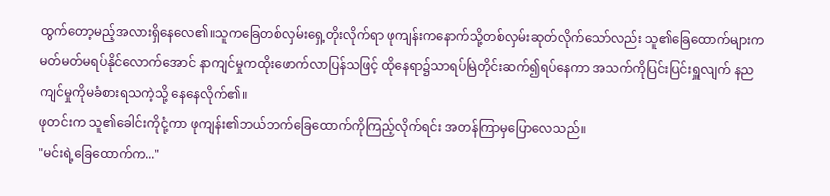ထွက်တော့မည့်အလားရှိနေလေ၏။သူကခြေတစ်လှမ်းရှေ့တိုးလိုက်ရာ ဖုကျန်းကနောက်သို့တစ်လှမ်းဆုတ်လိုက်သော်လည်း သူ၏ခြေထောက်များကမတ်မတ်မရပ်နိုင်လောက်အောင် နာကျင်မှုကထိုးဖောက်လာပြန်သဖြင့် ထိုနေရာ၌သာရပ်မြဲတိုင်းဆက်၍ရပ်နေကာ အသက်ကိုပြင်းပြင်းရှူလျက် နညကျင်မှုကိုမခံစားရသကဲ့သို့ နေနေလိုက်၏။
ဖုတင်းက သူ၏ခေါင်းကိုငုံ့ကာ ဖုကျန်း၏ဘယ်ဘက်ခြေထောက်ကိုကြည့်လိုက်ရင်း အတန်ကြာမှပြောလေသည်။
"မင်းရဲ့ခြေထောက်က..."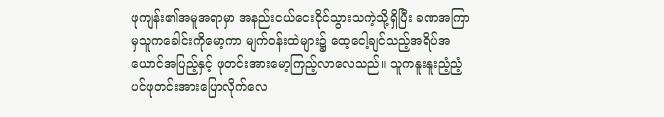ဖုကျန်း၏အမူအရာမှာ အနည်းငယ်ငေးငိုင်သွားသကဲ့သို့ရှိပြီး ခဏအကြာမှသူကခေါင်းကိုမော့ကာ မျက်ဝန်းထဲများ၌ ထေ့ငေါ့ချင်သည့်အရိပ်အယောင်အပြည့်နှင့် ဖုတင်းအားမော့ကြည့်လာလေသည်။ သူကနူးနူးညံ့ညံ့ပင်ဖုတင်းအားပြောလိုက်လေ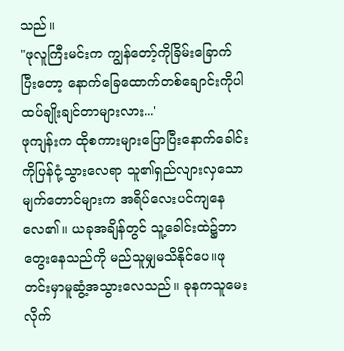သည်။
"ဖုလူကြီးမင်းက ကျွန်တော့်ကိုခြိမ်းခြောက်ပြီးတော့ နောက်ခြေထောက်တစ်ချောင်းကိုပါ
ထပ်ချိုးချင်တာများလား...'
ဖုကျန်းက ထိုစကားများပြောပြီးနောက်ခေါင်းကိုပြန်ငုံ့သွားလေရာ သူ၏ရှည်လျားလှသော မျက်တောင်များက အရိပ်လေးပင်ကျနေလေ၏။ ယခုအချိန်တွင် သူ့ခေါင်းထဲ၌ဘာတွေးနေသည်ကို မည်သူမျှမသိနိုင်ပေ။ဖုတင်းမှာမူဆွံ့အသွားလေသည်။ ခုနကသူမေးလိုက်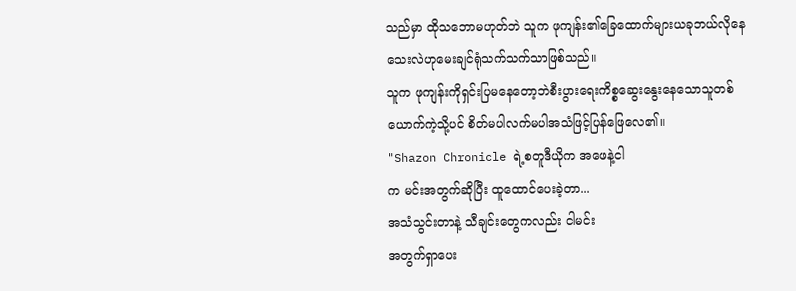သည်မှာ ထိုသဘောမဟုတ်ဘဲ သူက ဖုကျန်း၏ခြေထောက်များယခုဘယ်လိုနေသေးလဲဟုမေးချင်ရုံသက်သက်သာဖြစ်သည်။
သူက ဖုကျန်းကိုရှင်းပြမနေတော့ဘဲစီးပွားရေးကိစ္စဆွေးနွေးနေသောသူတစ်ယောက်ကဲ့သို့ပင် စိတ်မပါလက်မပါအသံဖြင့်ပြန်ဖြေလေ၏။
"Shazon Chronicle ရဲ့စတူဒီယိုက အဖေနဲ့ငါ
က မင်းအတွက်ဆိုပြီး ထူထောင်ပေးခဲ့တာ...
အသံသွင်းတာနဲ့ သီချင်းတွေကလည်း ငါမင်း
အတွက်ရှာပေး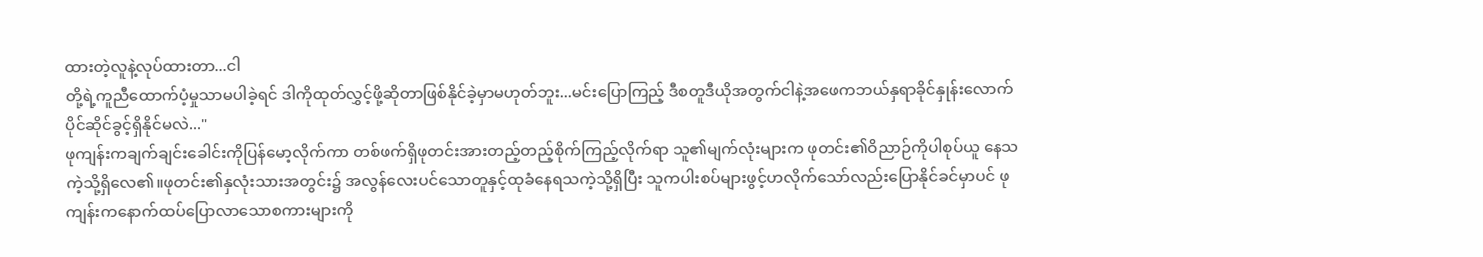ထားတဲ့လူနဲ့လုပ်ထားတာ...ငါ
တို့ရဲ့ကူညီထောက်ပံ့မှုသာမပါခဲ့ရင် ဒါကိုထုတ်လွှင့်ဖို့ဆိုတာဖြစ်နိုင်ခဲ့မှာမဟုတ်ဘူး...မင်းပြောကြည့် ဒီစတူဒီယိုအတွက်ငါနဲ့အဖေကဘယ်နှရာခိုင်နှုန်းလောက်ပိုင်ဆိုင်ခွင့်ရှိနိုင်မလဲ..."
ဖုကျန်းကချက်ချင်းခေါင်းကိုပြန်မော့လိုက်ကာ တစ်ဖက်ရှိဖုတင်းအားတည့်တည့်စိုက်ကြည့်လိုက်ရာ သူ၏မျက်လုံးများက ဖုတင်း၏ဝိညာဉ်ကိုပါစုပ်ယူ နေသကဲ့သို့ရှိလေ၏။ဖုတင်း၏နှလုံးသားအတွင်း၌ အလွန်လေးပင်သောတူနှင့်ထုခံနေရသကဲ့သို့ရှိပြီး သူကပါးစပ်များဖွင့်ဟလိုက်သော်လည်းပြောနိုင်ခင်မှာပင် ဖုကျန်းကနောက်ထပ်ပြောလာသောစကားများကို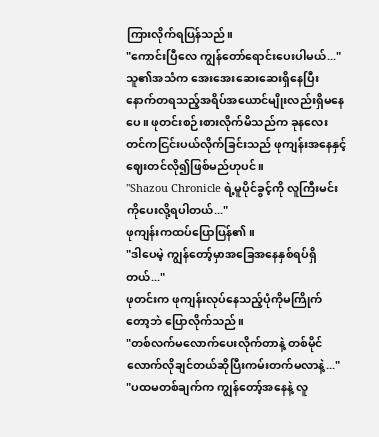ကြားလိုက်ရပြန်သည်။
"ကောင်းပြီလေ ကျွန်တော်ရောင်းပေးပါမယ်..."
သူ၏အသံက အေးအေးဆေးဆေးရှိနေပြီးနောက်တရသည့်အရိပ်အယောင်မျိုးလည်းရှိမနေပေ။ ဖုတင်းစဉ်းစားလိုက်မိသည်က ခုနလေးတင်ကငြင်းပယ်လိုက်ခြင်းသည် ဖုကျန်းအနေနှင့်ဈေးတင်လို၍ဖြစ်မည်ဟုပင်။
"Shazou Chronicle ရဲ့မူပိုင်ခွင့်ကို လူကြီးမင်း
ကိုပေးလို့ရပါတယ်..."
ဖုကျန်းကထပ်ပြောပြန်၏။
"ဒါပေမဲ့ ကျွန်တော့်မှာအခြေအနေနှစ်ရပ်ရှိတယ်..."
ဖုတင်းက ဖုကျန်းလုပ်နေသည့်ပုံကိုမကြိုက်
တော့ဘဲ ပြောလိုက်သည်။
"တစ်လက်မလောက်ပေးလိုက်တာနဲ့ တစ်မိုင်လောက်လိုချင်တယ်ဆိုပြီးကမ်းတက်မလာနဲ့..."
"ပထမတစ်ချက်က ကျွန်တော့်အနေနဲ့ လူ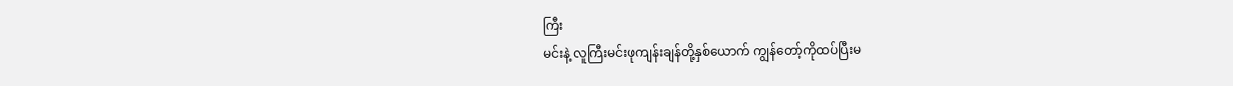ကြီး
မင်းနဲ့ လူကြီးမင်းဖုကျန်းချန်တို့နှစ်ယောက် ကျွန်တော့်ကိုထပ်ပြီးမ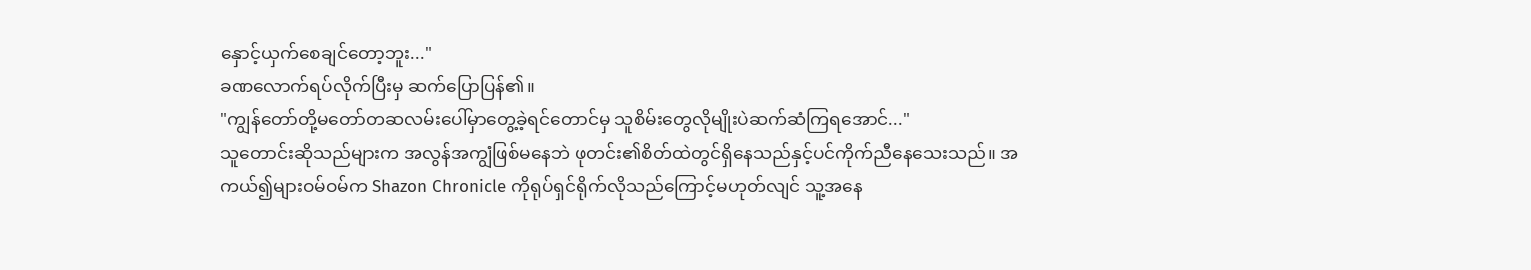နှောင့်ယှက်စေချင်တော့ဘူး..."
ခဏလောက်ရပ်လိုက်ပြီးမှ ဆက်ပြောပြန်၏။
"ကျွန်တော်တို့မတော်တဆလမ်းပေါ်မှာတွေ့ခဲ့ရင်တောင်မှ သူစိမ်းတွေလိုမျိုးပဲဆက်ဆံကြရအောင်..."
သူတောင်းဆိုသည်များက အလွန်အကျွံဖြစ်မနေဘဲ ဖုတင်း၏စိတ်ထဲတွင်ရှိနေသည်နှင့်ပင်ကိုက်ညီနေသေးသည်။ အကယ်၍များဝမ်ဝမ်က Shazon Chronicle ကိုရုပ်ရှင်ရိုက်လိုသည်ကြောင့်မဟုတ်လျင် သူ့အနေ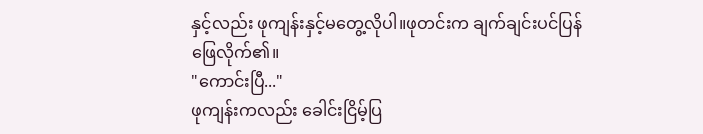နှင့်လည်း ဖုကျန်းနှင့်မတွေ့လိုပါ။ဖုတင်းက ချက်ချင်းပင်ပြန်ဖြေလိုက်၏။
"ကောင်းပြီ..."
ဖုကျန်းကလည်း ခေါင်းငြိမ့်ပြ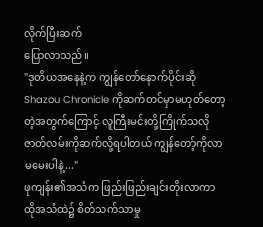လိုက်ပြီးဆက်
ပြောလာသည်။
"ဒုတိယအနေနဲ့က ကျွန်တော်နောက်ပိုင်းဆိုShazou Chronicle ကိုဆက်တင်မှာမဟုတ်တော့တဲ့အတွက်ကြောင့် လူကြီးမင်းတို့ကြိုက်သလိုဇာတ်လမ်းကိုဆက်လို့ရပါတယ် ကျွန်တော့်ကိုလာမမေးပါနဲ့..."
ဖုကျန်း၏အသံက ဖြည်းဖြည်းချင်းတိုးလာကာ ထိုအသံထဲ၌ စိတ်သက်သာမှု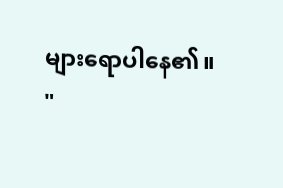များရောပါနေ၏။
"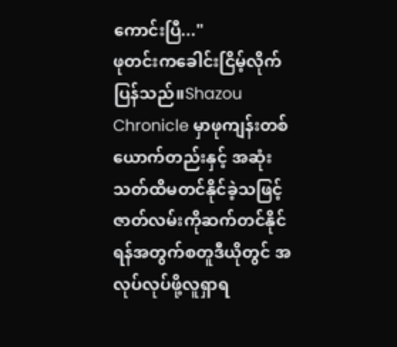ကောင်းပြီ..."
ဖုတင်းကခေါင်းငြိမ့်လိုက်ပြန်သည်။Shazou Chronicle မှာဖုကျန်းတစ်ယောက်တည်းနှင့် အဆုံးသတ်ထိမတင်နိုင်ခဲ့သဖြင့် ဇာတ်လမ်းကိုဆက်တင်နိုင်ရန်အတွက်စတူဒီယိုတွင် အလုပ်လုပ်ဖို့လူရှာရ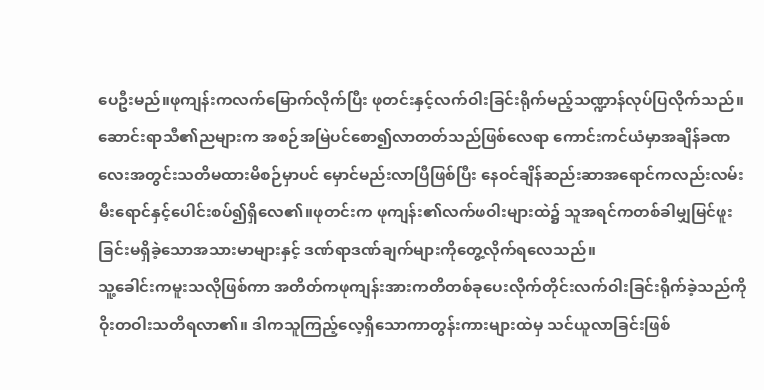ပေဦးမည်။ဖုကျန်းကလက်မြောက်လိုက်ပြီး ဖုတင်းနှင့်လက်ဝါးခြင်းရိုက်မည့်သဏ္ဍာန်လုပ်ပြလိုက်သည်။
ဆောင်းရာသီ၏ညများက အစဉ်အမြဲပင်စော၍လာတတ်သည်ဖြစ်လေရာ ကောင်းကင်ယံမှာအချိန်ခဏလေးအတွင်းသတိမထားမိစဉ်မှာပင် မှောင်မည်းလာပြီဖြစ်ပြီး နေဝင်ချိန်ဆည်းဆာအရောင်ကလည်းလမ်းမီးရောင်နှင့်ပေါင်းစပ်၍ရှိလေ၏။ဖုတင်းက ဖုကျန်း၏လက်ဖဝါးများထဲ၌ သူအရင်ကတစ်ခါမျှမြင်ဖူးခြင်းမရှိခဲ့သောအသားမာများနှင့် ဒဏ်ရာဒဏ်ချက်များကိုတွေ့လိုက်ရလေသည်။
သူ့ခေါင်းကမူးသလိုဖြစ်ကာ အတိတ်ကဖုကျန်းအားကတိတစ်ခုပေးလိုက်တိုင်းလက်ဝါးခြင်းရိုက်ခဲ့သည်ကို ဝိုးတဝါးသတိရလာ၏။ ဒါကသူကြည့်လေ့ရှိသောကာတွန်းကားများထဲမှ သင်ယူလာခြင်းဖြစ်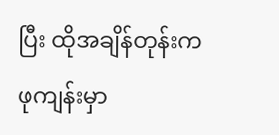ပြီး ထိုအချိန်တုန်းက ဖုကျန်းမှာ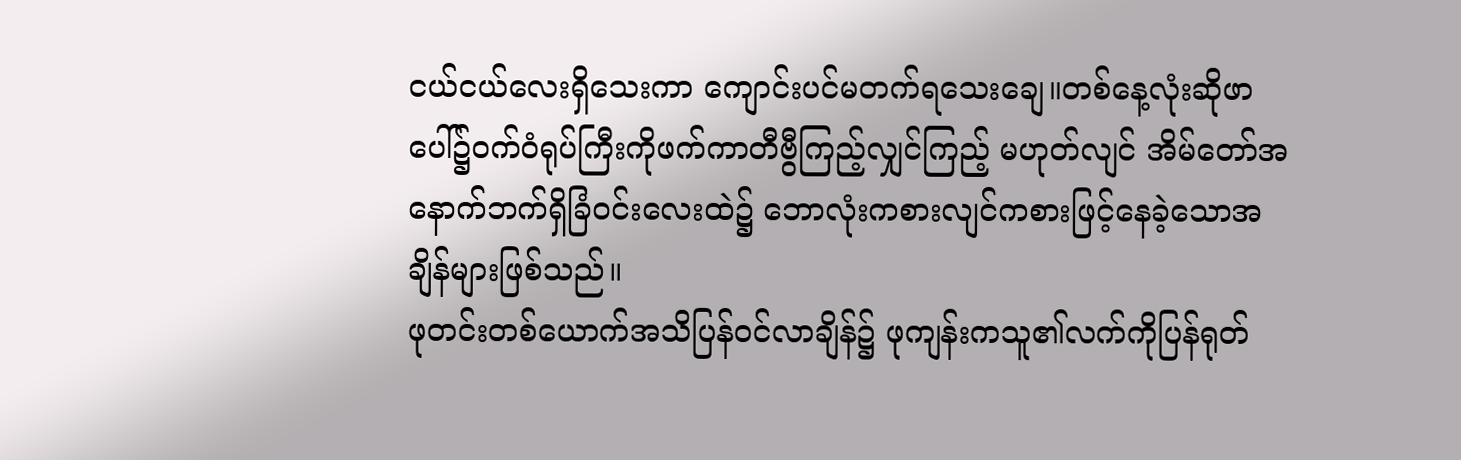ငယ်ငယ်လေးရှိသေးကာ ကျောင်းပင်မတက်ရသေးချေ။တစ်နေ့လုံးဆိုဖာပေါ်၌ဝက်ဝံရုပ်ကြီးကိုဖက်ကာတီဗွီကြည့်လျှင်ကြည့် မဟုတ်လျင် အိမ်တော်အနောက်ဘက်ရှိခြံဝင်းလေးထဲ၌ ဘောလုံးကစားလျင်ကစားဖြင့်နေခဲ့သောအချိန်များဖြစ်သည်။
ဖုတင်းတစ်ယောက်အသိပြန်ဝင်လာချိန်၌ ဖုကျန်းကသူ၏လက်ကိုပြန်ရုတ်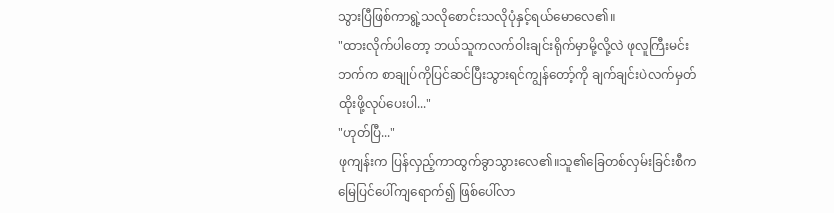သွားပြီဖြစ်ကာရွဲ့သလိုစောင်းသလိုပုံနှင့်ရယ်မောလေ၏။
"ထားလိုက်ပါတော့ ဘယ်သူကလက်ဝါးချင်းရိုက်မှာမို့လို့လဲ ဖုလူကြီးမင်းဘက်က စာချုပ်ကိုပြင်ဆင်ပြီးသွားရင်ကျွန်တော့်ကို ချက်ချင်းပဲလက်မှတ်ထိုးဖို့လုပ်ပေးပါ..."
"ဟုတ်ပြီ..."
ဖုကျန်းက ပြန်လှည့်ကာထွက်ခွာသွားလေ၏။သူ၏ခြေတစ်လှမ်းခြင်းစီက မြေပြင်ပေါ်ကျရောက်၍ ဖြစ်ပေါ်လာ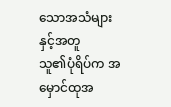သောအသံများနှင့်အတူ
သူ၏ပုံရိပ်က အမှောင်ထုအ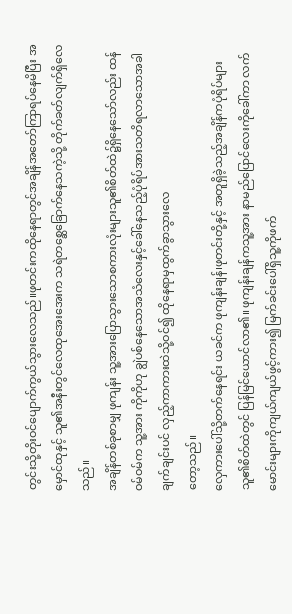တွင်းသို့တိုးဝင်ပျောက်ကွယ်သွားလေသည်။ဖုတင်းကထိုနေရာတွင်အချိန်အတော်ကြာရပ်နေမိပြီး အမှောင်ထုနှင့် သူ၏အနီးတွင်လေထုအေးအေးက သရဲတစ္ဆေခြောက်နေသကဲ့သို့ တိုက်ခတ်လျက်ရှိလေသည်။
အချိန်တစ်ခုစာမျှ ဖုကျန်း သူ့အားပြောသွားသောစကားလုံးများသူ၏စိတ်ထဲ၌ရှိနေသော်လည်း ထန်ဝမ်ဝမ်က သူ့အား ကိုကိုဟု ချွဲပစ်နေသောအသံလေးနှင့်ခေါ်နေသည့်ပုံရိပ်အားသတိရလာသောအခါ ချက်ချင်းပင် လှည့်ကာကားထဲသို့ဝင်၍ ထိုနေရာမှထွက်ခွာသွားလေ
တော့သည်။
လှေကားပေါ်သို့တက်နေရင်း ယခင်က ဖုကျန်းချန်၊ဖုတင်းတို့နှင့် အတူရှိခဲ့သည့်အချိန်ကပုံရိပ်များသူ၏စိတ်ထဲတွင် ပြန်မြင်ယောင်လာ၏။ ဖုကျန်းချန်ကသူ့အား နာမည်ပြောင်လေးကိုခေါ်ကာ လက်မောင်းများကိုကျယ်ကျယ်ဖွင့်ကား၍ မြက်ခင်းပေါ်ရှိသူ့ကိုဖက်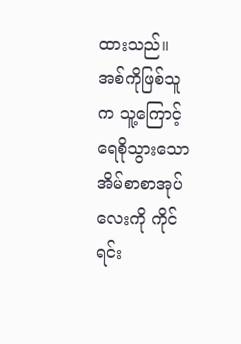ထားသည်။ အစ်ကိုဖြစ်သူက သူ့ကြောင့်ရေစိုသွားသော အိမ်စာစာအုပ်လေးကို ကိုင်ရင်း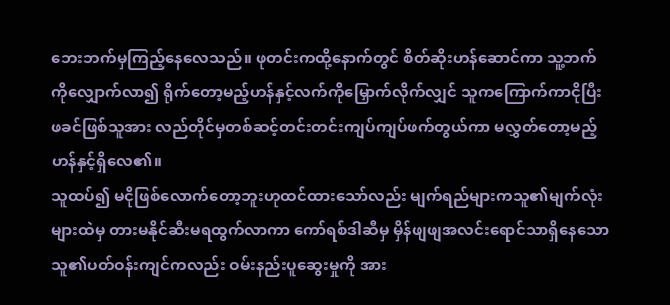ဘေးဘက်မှကြည့်နေလေသည်။ ဖုတင်းကထို့နောက်တွင် စိတ်ဆိုးဟန်ဆောင်ကာ သူ့ဘက်ကိုလျှောက်လာ၍ ရိုက်တော့မည့်ဟန်နှင့်လက်ကိုမြှောက်လိုက်လျှင် သူကကြောက်ကာငိုပြီး ဖခင်ဖြစ်သူအား လည်တိုင်မှတစ်ဆင့်တင်းတင်းကျပ်ကျပ်ဖက်တွယ်ကာ မလွှတ်တော့မည့်ဟန်နှင့်ရှိလေ၏။
သူထပ်၍ မငိုဖြစ်လောက်တော့ဘူးဟုထင်ထားသော်လည်း မျက်ရည်များကသူ၏မျက်လုံးများထဲမှ တားမနိုင်ဆီးမရထွက်လာကာ ကော်ရစ်ဒါဆီမှ မှိန်ဖျဖျအလင်းရောင်သာရှိနေသောသူ၏ပတ်ဝန်းကျင်ကလည်း ဝမ်းနည်းပူဆွေးမှုကို အား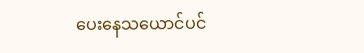ပေးနေသယောင်ပင်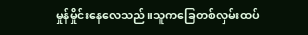မှုန်မှိုင်းနေလေသည်။သူကခြေတစ်လှမ်းထပ်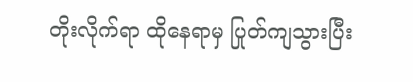တိုးလိုက်ရာ ထိုနေရာမှ ပြုတ်ကျသွားပြီး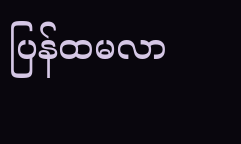ပြန်ထမလာ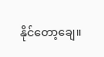နိုင်တော့ချေ။